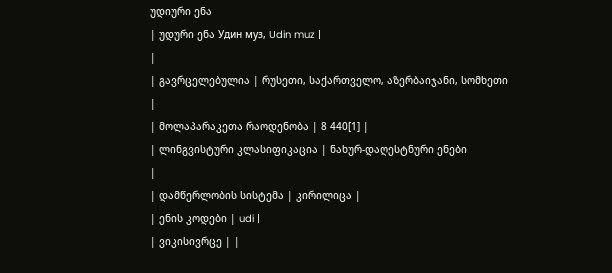უდიური ენა
| უდური ენა Удин муз, Udin muz |
|
| გავრცელებულია | რუსეთი, საქართველო, აზერბაიჯანი, სომხეთი |
| მოლაპარაკეთა რაოდენობა | 8 440[1] |
| ლინგვისტური კლასიფიკაცია | ნახურ-დაღესტნური ენები
|
| დამწერლობის სისტემა | კირილიცა |
| ენის კოდები | udi |
| ვიკისივრცე | |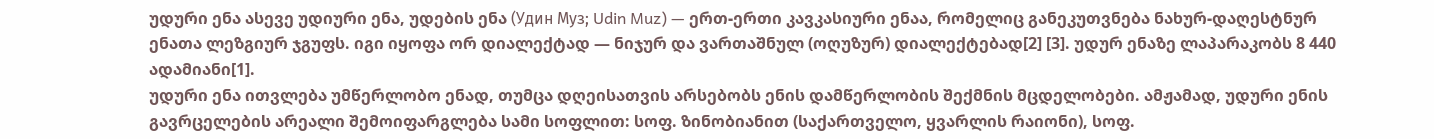უდური ენა ასევე უდიური ენა, უდების ენა (Удин Муз; Udin Muz) — ერთ-ერთი კავკასიური ენაა, რომელიც განეკუთვნება ნახურ-დაღესტნურ ენათა ლეზგიურ ჯგუფს. იგი იყოფა ორ დიალექტად — ნიჯურ და ვართაშნულ (ოღუზურ) დიალექტებად[2] [3]. უდურ ენაზე ლაპარაკობს 8 440 ადამიანი[1].
უდური ენა ითვლება უმწერლობო ენად, თუმცა დღეისათვის არსებობს ენის დამწერლობის შექმნის მცდელობები. ამჟამად, უდური ენის გავრცელების არეალი შემოიფარგლება სამი სოფლით: სოფ. ზინობიანით (საქართველო, ყვარლის რაიონი), სოფ.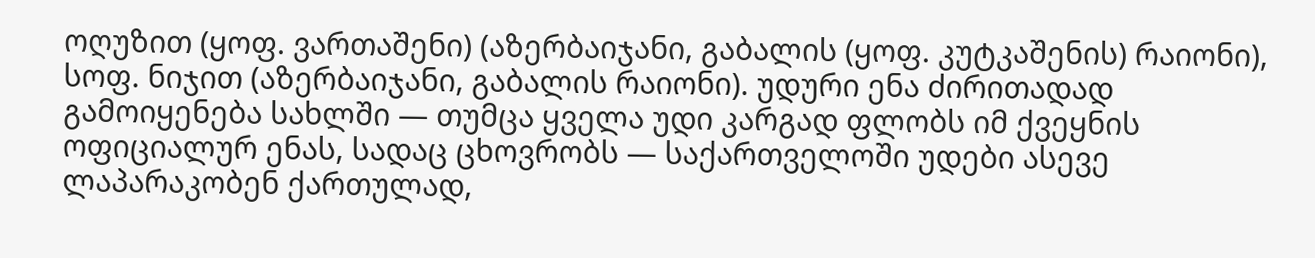ოღუზით (ყოფ. ვართაშენი) (აზერბაიჯანი, გაბალის (ყოფ. კუტკაშენის) რაიონი), სოფ. ნიჯით (აზერბაიჯანი, გაბალის რაიონი). უდური ენა ძირითადად გამოიყენება სახლში — თუმცა ყველა უდი კარგად ფლობს იმ ქვეყნის ოფიციალურ ენას, სადაც ცხოვრობს — საქართველოში უდები ასევე ლაპარაკობენ ქართულად,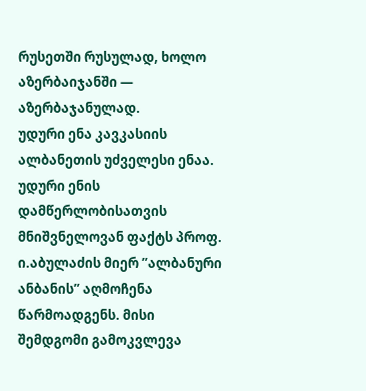რუსეთში რუსულად, ხოლო აზერბაიჯანში — აზერბაჯანულად.
უდური ენა კავკასიის ალბანეთის უძველესი ენაა. უდური ენის დამწერლობისათვის მნიშვნელოვან ფაქტს პროფ. ი.აბულაძის მიერ ”ალბანური ანბანის” აღმოჩენა წარმოადგენს. მისი შემდგომი გამოკვლევა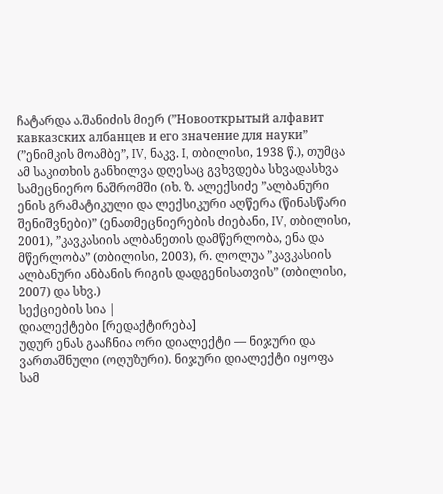ჩატარდა ა.შანიძის მიერ (”Новооткрытый алфавит кавказских албанцев и его значение для науки” (”ენიმკის მოამბე”, IV, ნაკვ. I, თბილისი, 1938 წ.), თუმცა ამ საკითხის განხილვა დღესაც გვხვდება სხვადასხვა სამეცნიერო ნაშრომში (იხ. ზ. ალექსიძე ”ალბანური ენის გრამატიკული და ლექსიკური აღწერა (წინასწარი შენიშვნები)” (ენათმეცნიერების ძიებანი, IV, თბილისი, 2001), ”კავკასიის ალბანეთის დამწერლობა, ენა და მწერლობა” (თბილისი, 2003), რ. ლოლუა ”კავკასიის ალბანური ანბანის რიგის დადგენისათვის” (თბილისი, 2007) და სხვ.)
სექციების სია |
დიალექტები [რედაქტირება]
უდურ ენას გააჩნია ორი დიალექტი — ნიჯური და ვართაშნული (ოღუზური). ნიჯური დიალექტი იყოფა სამ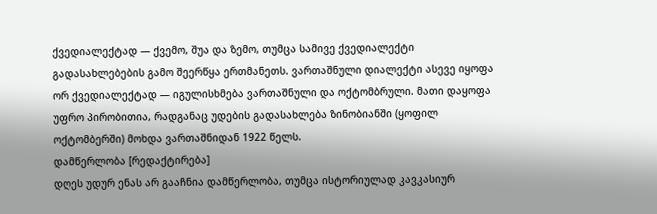ქვედიალექტად — ქვემო, შუა და ზემო, თუმცა სამივე ქვედიალექტი გადასახლებების გამო შეერწყა ერთმანეთს. ვართაშნული დიალექტი ასევე იყოფა ორ ქვედიალექტად — იგულისხმება ვართაშნული და ოქტომბრული. მათი დაყოფა უფრო პირობითია, რადგანაც უდების გადასახლება ზინობიანში (ყოფილ ოქტომბერში) მოხდა ვართაშნიდან 1922 წელს.
დამწერლობა [რედაქტირება]
დღეს უდურ ენას არ გააჩნია დამწერლობა, თუმცა ისტორიულად კავკასიურ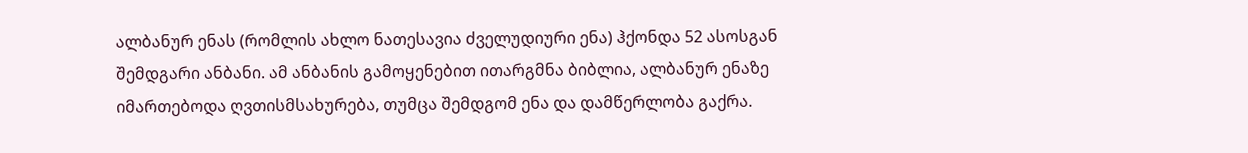ალბანურ ენას (რომლის ახლო ნათესავია ძველუდიური ენა) ჰქონდა 52 ასოსგან შემდგარი ანბანი. ამ ანბანის გამოყენებით ითარგმნა ბიბლია, ალბანურ ენაზე იმართებოდა ღვთისმსახურება, თუმცა შემდგომ ენა და დამწერლობა გაქრა.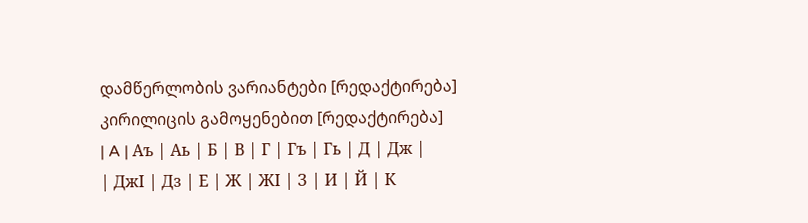დამწერლობის ვარიანტები [რედაქტირება]
კირილიცის გამოყენებით [რედაქტირება]
| A | Аъ | Аь | Б | В | Г | Гъ | Гь | Д | Дж |
| ДжӀ | Дз | Е | Ж | ЖӀ | З | И | Й | К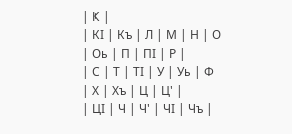| Ҝ |
| КӀ | Къ | Л | М | Н | О | Оь | П | ПӀ | Р |
| С | Т | ТӀ | У | Уь | Ф | Х | Хъ | Ц | Ц' |
| ЦӀ | Ч | Ч' | ЧӀ | Чъ |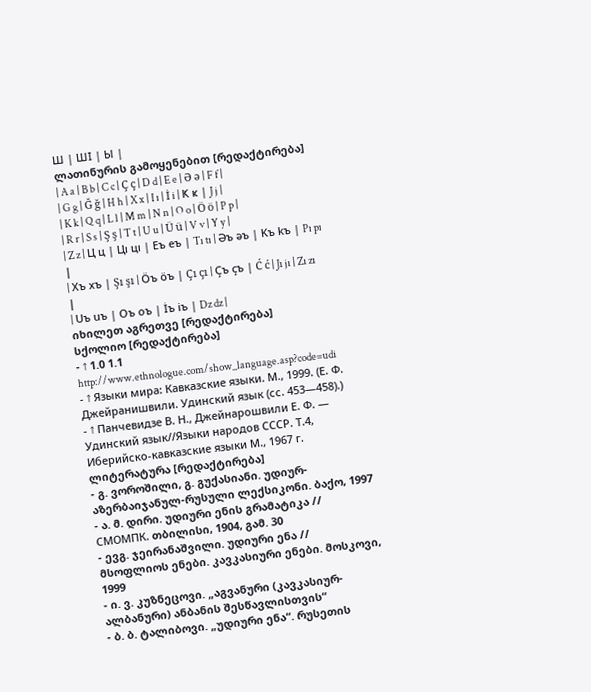Ш | ШӀ | Ы |
ლათინურის გამოყენებით [რედაქტირება]
| A a | B b | C c | Ç ç | D d | E e | Ə ə | F f |
| G g | Ğ ğ | H h | X x | I ı | İ i | Ҝ ҝ | J j |
| K k | Q q | L l | M m | N n | O o | Ö ö | P p |
| R r | S s | Ş ş | T t | U u | Ü ü | V v | Y y |
| Z z | Ц ц | Цı цı | Eъ eъ | Tı tı | Əъ əъ | Kъ kъ | Pı pı |
| Xъ xъ | Şı şı | Öъ öъ | Çı çı | Çъ çъ | Ć ć | Jı jı | Zı zı |
| Uъ uъ | Oъ oъ | İъ iъ | Dz dz |
იხილეთ აგრეთვე [რედაქტირება]
სქოლიო [რედაქტირება]
- ↑ 1.0 1.1 http://www.ethnologue.com/show_language.asp?code=udi
- ↑ Языки мира: Кавказские языки. М., 1999. (Е. Ф. Джейранишвили. Удинский язык (сс. 453—458).)
- ↑ Панчевидзе В. Н., Джейнарошвили Е. Ф. — Удинский язык//Языки народов СССР. Т.4, Иберийско-кавказские языки М., 1967 г.
ლიტერატურა [რედაქტირება]
- გ. ვოროშილი, გ. გუქასიანი. უდიურ-აზერბაიჯანულ-რუსული ლექსიკონი. ბაქო, 1997
- ა. მ. დირი. უდიური ენის გრამატიკა // СМОМПК. თბილისი, 1904, გამ. 30
- ევგ. ჯეირანაშვილი. უდიური ენა // მსოფლიოს ენები. კავკასიური ენები. მოსკოვი, 1999
- ი. ვ. კუზნეცოვი. „აგვანური (კავკასიურ-ალბანური) ანბანის შესწავლისთვის“
- ბ. ბ. ტალიბოვი. „უდიური ენა“. რუსეთის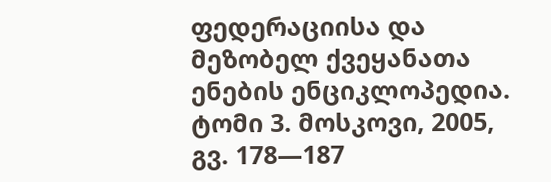ფედერაციისა და მეზობელ ქვეყანათა ენების ენციკლოპედია. ტომი 3. მოსკოვი, 2005, გვ. 178—187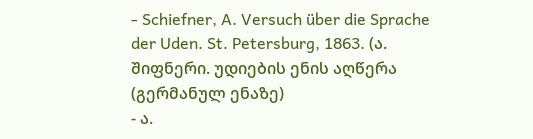- Schiefner, A. Versuch über die Sprache der Uden. St. Petersburg, 1863. (ა. შიფნერი. უდიების ენის აღწერა (გერმანულ ენაზე)
- ა.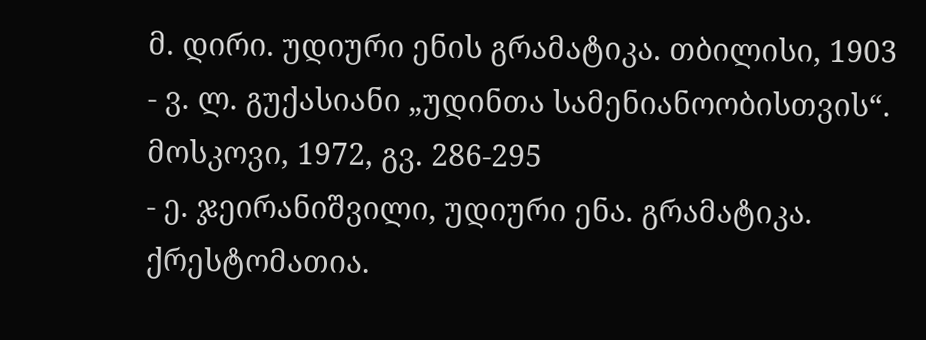მ. დირი. უდიური ენის გრამატიკა. თბილისი, 1903
- ვ. ლ. გუქასიანი „უდინთა სამენიანოობისთვის“. მოსკოვი, 1972, გვ. 286-295
- ე. ჯეირანიშვილი, უდიური ენა. გრამატიკა. ქრესტომათია.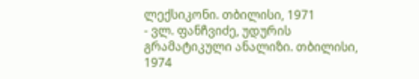ლექსიკონი. თბილისი, 1971
- ვლ. ფანჩვიძე, უდურის გრამატიკული ანალიზი. თბილისი, 1974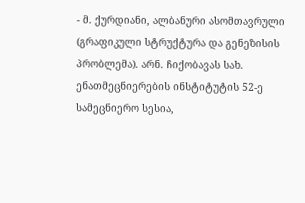- მ. ქურდიანი, ალბანური ასომთავრული (გრაფიკული სტრუქტურა და გენეზისის პრობლემა). არნ. ჩიქობავას სახ. ენათმეცნიერების ინსტიტუტის 52-ე სამეცნიერო სესია,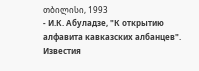თბილისი, 1993
- И.К. Абуладзе, "К открытию алфавита кавказских албанцев". Известия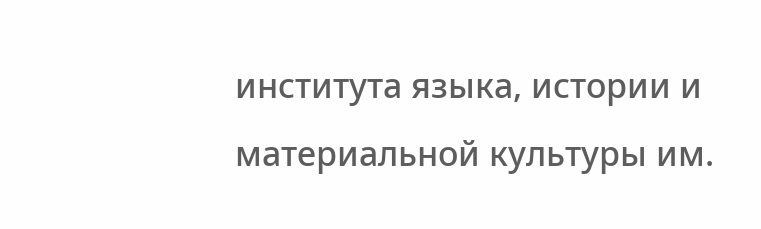института языка, истории и материальной культуры им.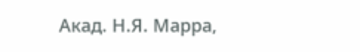Акад. Н.Я. Марра,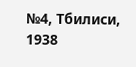№4, Тбилиси, 1938